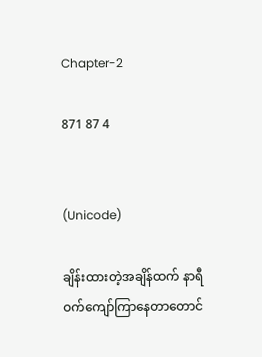Chapter-2

871 87 4


(Unicode)

ချိန်းထားတဲ့အချိန်ထက် နာရီဝက်ကျော်ကြာနေတာတောင်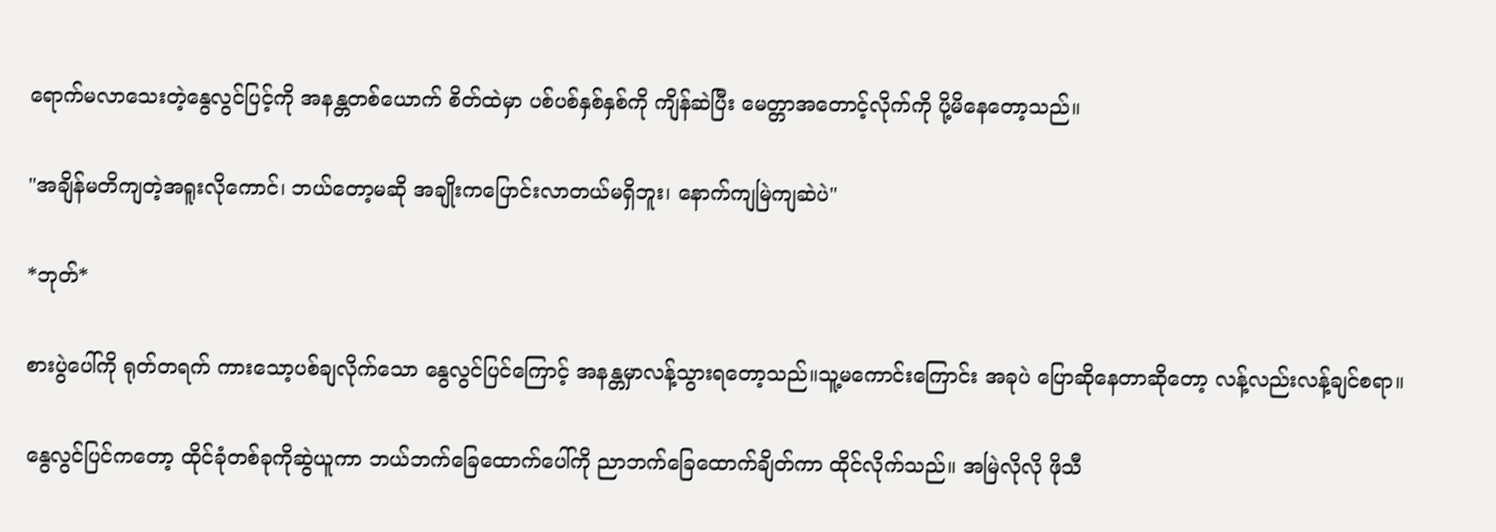ရောက်မလာသေးတဲ့နွေလွင်ပြင့်ကို အနန္တတစ်ယောက် စိတ်ထဲမှာ ပစ်ပစ်နှစ်နှစ်ကို ကျိန်ဆဲပြီး မေတ္တာအတောင့်လိုက်ကို ပို့မိနေတော့သည်။

"အချိန်မတိကျတဲ့အရူးလိုကောင်၊ ဘယ်တော့မဆို အချိုးကပြောင်းလာတယ်မရှိဘူး၊ နောက်ကျမြဲကျဆဲပဲ"

*ဘုတ်*

စားပွဲပေါ်ကို ရုတ်တရက် ကားသော့ပစ်ချလိုက်သော နွေလွင်ပြင်ကြောင့် အနန္တမှာလန့်သွားရတော့သည်။သူ့မကောင်းကြောင်း အခုပဲ ပြောဆိုနေတာဆိုတော့ လန့်လည်းလန့်ချင်စရာ။

နွေလွင်ပြင်ကတော့ ထိုင်ခုံတစ်ခုကိုဆွဲယူကာ ဘယ်ဘက်ခြေထောက်ပေါ်ကို ညာဘက်ခြေထောက်ချိတ်ကာ ထိုင်လိုက်သည်။ အမြဲလိုလို ဖိုသီ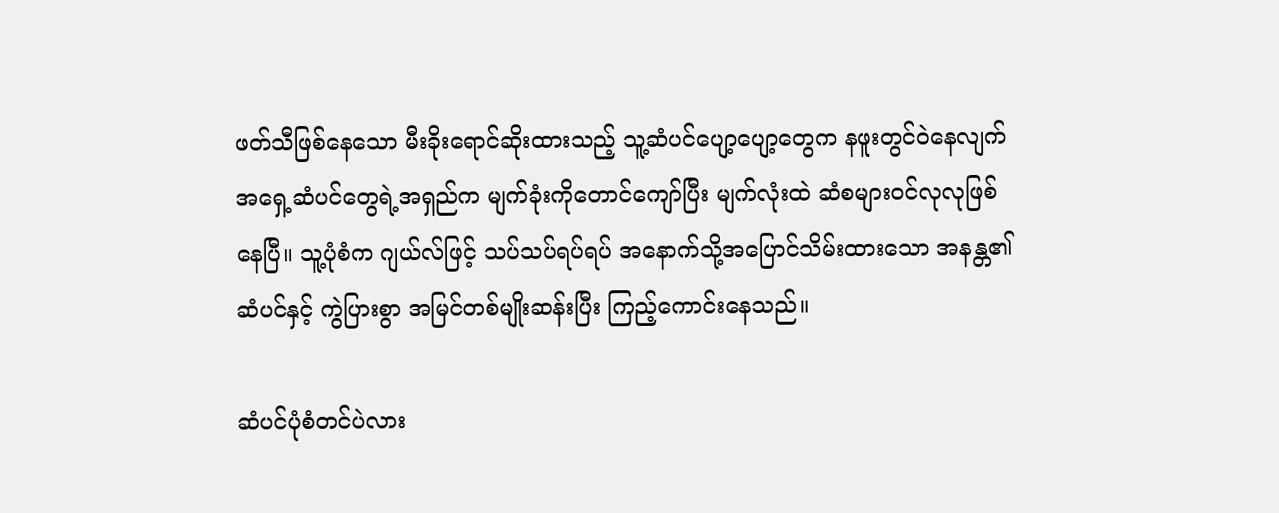ဖတ်သီဖြစ်နေသော မီးခိုးရောင်ဆိုးထားသည့် သူ့ဆံပင်ပျော့ပျော့တွေက နဖူးတွင်ဝဲနေလျက် အရှေ့ဆံပင်တွေရဲ့အရှည်က မျက်ခုံးကိုတောင်ကျော်ပြီး မျက်လုံးထဲ ဆံစများဝင်လုလုဖြစ်နေပြီ။ သူ့ပုံစံက ဂျယ်လ်ဖြင့် သပ်သပ်ရပ်ရပ် အနောက်သို့အပြောင်သိမ်းထားသော အနန္တ၏ဆံပင်နှင့် ကွဲပြားစွာ အမြင်တစ်မျိုးဆန်းပြီး ကြည့်ကောင်းနေသည်။

ဆံပင်ပုံစံတင်ပဲလား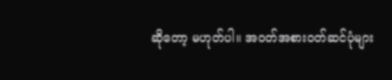ဆိုတော့ မဟုတ်ပါ။ အဝတ်အစားဝတ်ဆင်ပုံများ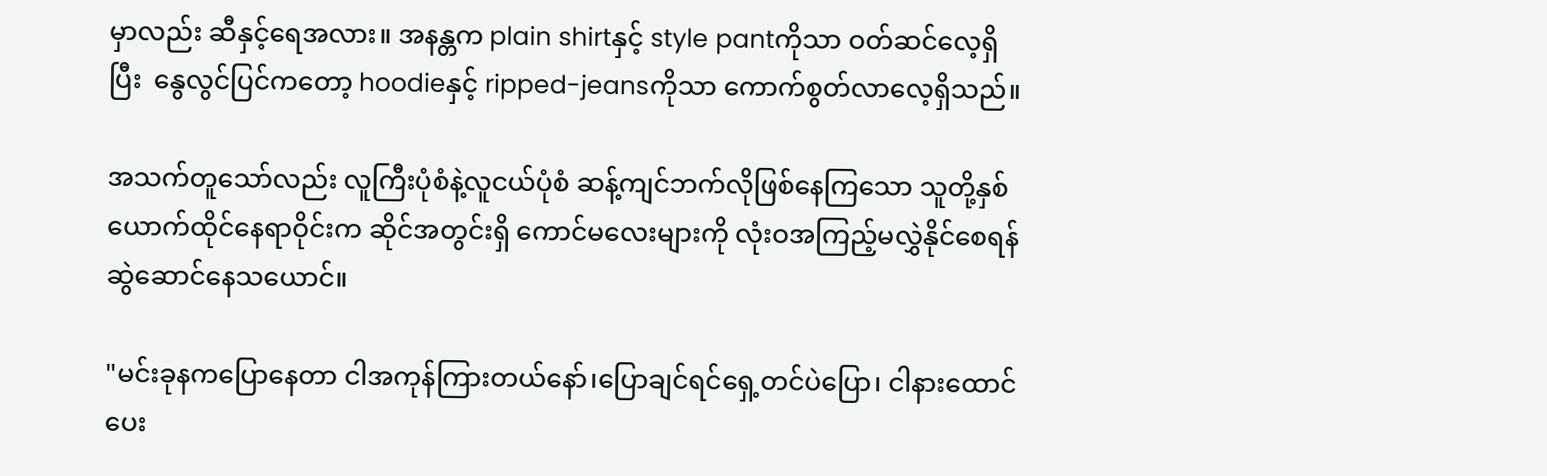မှာလည်း ဆီနှင့်ရေအလား။ အနန္တက plain shirtနှင့် style pantကိုသာ ဝတ်ဆင်လေ့ရှိပြီး  နွေလွင်ပြင်ကတော့ hoodieနှင့် ripped-jeansကိုသာ ကောက်စွတ်လာလေ့ရှိသည်။

အသက်တူသော်လည်း လူကြီးပုံစံနဲ့လူငယ်ပုံစံ ဆန့်ကျင်ဘက်လိုဖြစ်နေကြသော သူတို့နှစ်ယောက်ထိုင်နေရာဝိုင်းက ဆိုင်အတွင်းရှိ ကောင်မလေးများကို လုံးဝအကြည့်မလွှဲနိုင်စေရန် ဆွဲဆောင်နေသ‌ယောင်။

"မင်းခုနကပြောနေတာ ငါအကုန်ကြားတယ်နော်၊ပြောချင်ရင်ရှေ့တင်ပဲပြော၊ ငါနားထောင်ပေး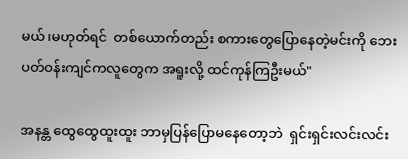မယ်၊မဟုတ်ရင်  တစ်ယောက်တည်း စကားတွေပြောနေတဲ့မင်းကို ဘေးပတ်ဝန်းကျင်ကလူတွေက အရူးလို့ ထင်ကုန်ကြဦးမယ်"

အနန္တ ထွေထွေထူးထူး ဘာမှပြန်ပြောမနေတော့ဘဲ  ရှင်းရှင်းလင်းလင်း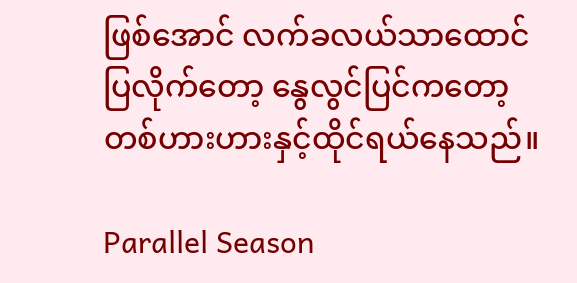ဖြစ်အောင် လက်ခလယ်သာထောင်ပြလိုက်‌တော့ နွေလွင်ပြင်ကတော့ တစ်ဟားဟားနှင့်ထိုင်ရယ်နေသည်။

Parallel Season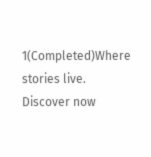1(Completed)Where stories live. Discover now